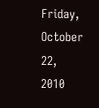Friday, October 22, 2010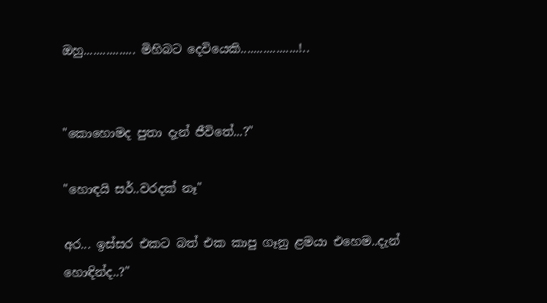ඔහු................ මිහිබට දෙවියෙකි..................!..


"කොහොමද පුතා දැන් ජීවිතේ...?"

"හොඳයි සර්..වරදක් නෑ"

අර... ඉස්සර එකට බත් එක කාපු ගෑනු ළමයා එහෙම..දැන් හොඳින්ද..?"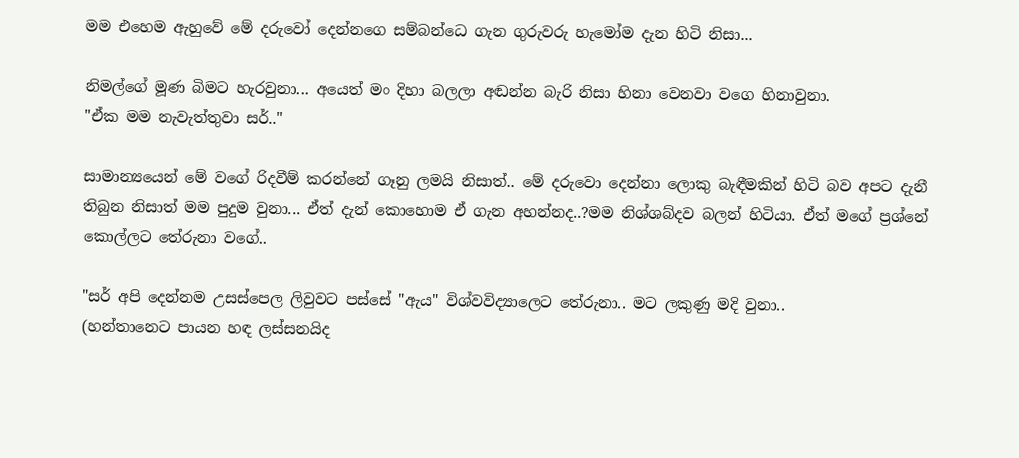මම එහෙම ඇහුවේ මේ දරුවෝ දෙන්නගෙ සම්බන්ධෙ ගැන ගුරුවරු හැමෝම දැන හිටි නිසා...

නිමල්ගේ මූණ බිමට හැරවුනා... අයෙත් මං දිහා බලලා අඬන්න බැරි නිසා හිනා වෙනවා වගෙ හිනාවුනා.
"ඒක මම නැවැත්තුවා සර්.."

සාමාන්‍යයෙන් මේ වගේ රිදවීම් කරන්නේ ගෑනු ලමයි නිසාත්.. මේ දරුවො දෙන්නා ලොකු බැඳීමකින් හිටි බව අපට දැනී තිබුන නිසාත් මම පුදුම වුනා... ඒත් දැන් කොහොම ඒ ගැන අහන්නද..?මම නිශ්ශබ්දව බලන් හිටියා. ඒත් මගේ ප්‍රශ්නේ කොල්ලට තේරුනා වගේ..

"සර් අපි දෙන්නම උසස්පෙල ලිවුවට පස්සේ "ඇය" විශ්වවිද්‍යාලෙට තේරුනා.. මට ලකුණු මදි වුනා..
(හන්තානෙට පායන හඳ ලස්සනයිද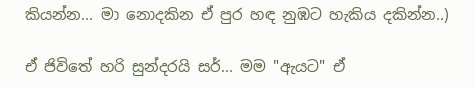කියන්න... මා නොදකින ඒ පුර හඳ නුඹට හැකිය දකින්න..)

ඒ ජිවිතේ හරි සුන්දරයි සර්... මම "ඇයට" ඒ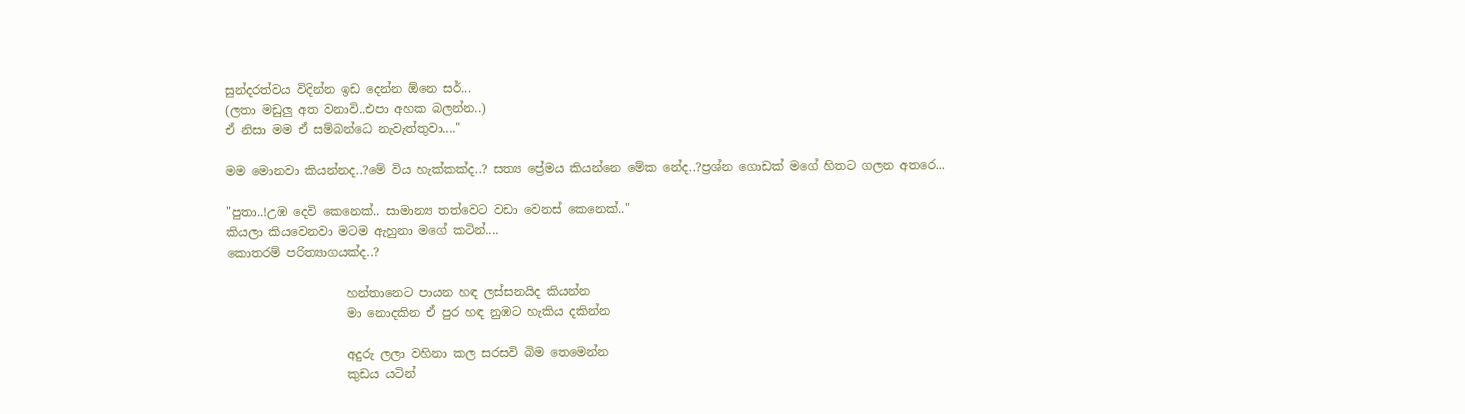සුන්දරත්වය විදින්න ඉඩ දෙන්න ඕනෙ සර්...
(ලතා මඩුලු අත වනාවි..එපා අහක බලන්න..)
ඒ නිසා මම ඒ සම්බන්ධෙ නැවැත්තුවා...."

මම මොනවා කියන්නද..?මේ විය හැක්කක්ද..? සත්‍ය ප්‍රේමය කියන්නෙ මේක නේද..?ප්‍රශ්න ගොඩක් මගේ හිතට ගලන අතරෙ...

"පුතා..!උඹ දෙවි කෙනෙක්.. සාමාන්‍ය තත්වෙට වඩා වෙනස් කෙනෙක්.."
කියලා කියවෙනවා මටම ඇහුනා මගේ කටින්....
කොතරම් පරිත්‍යාගයක්ද..?

                    හන්තානෙට පායන හඳ ලස්සනයිද කියන්න
                    මා නොදකින ඒ පුර හඳ නුඹට හැකිය දකින්න

                    අදුරු ලලා වහිනා කල සරසවි බිම තෙමෙන්න
                    කුඩය යටින්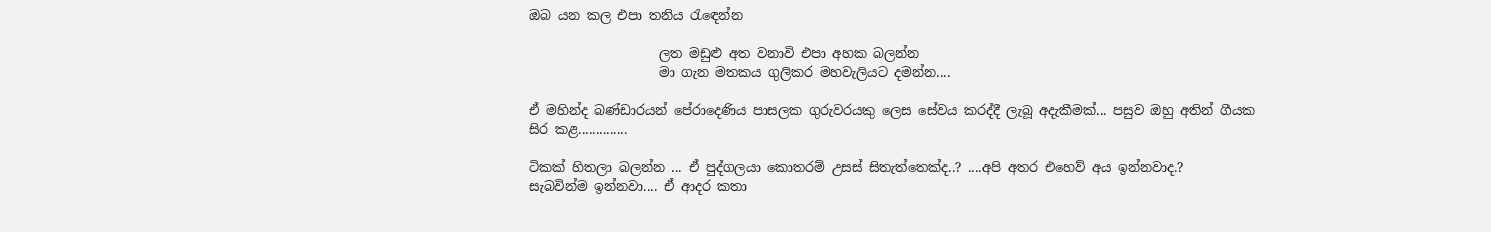ඔබ යන කල එපා තනිය රැඳෙන්න

                    ලත මඩුළු අත වනාවි එපා අහක බලන්න
                    මා ගැන මතකය ගුලිකර මහවැලියට දමන්න....

ඒ මහින්ද බණ්ඩාරයන් පේරාදෙණිය පාසලක ගුරුවරයකු ලෙස සේවය කරද්දී ලැබූ අදැකීමක්... පසුව ඔහු අතින් ගීයක සිර කළ..............

ටිකක් හිතලා බලන්න ... ඒ පුද්ගලයා කොතරම් උසස් සිතැත්තෙක්ද..? ....අපි අතර එහෙව් අය ඉන්නවාද.?
සැබවින්ම ඉන්නවා.... ඒ ආදර කතා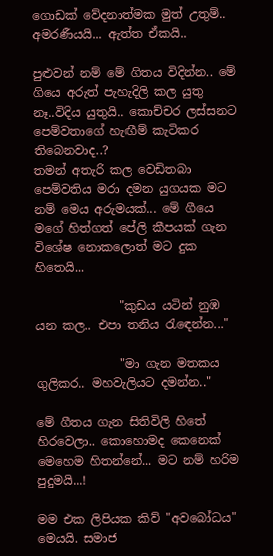ගොඩක් වේදනාත්මක මුත් උතුම්.. අමරණීයයි... ඇත්ත ඒකයි..

පුළුවන් නම් මේ ගිතය විදින්න.. මේ ගියෙ අරුත් පැහැදිලි කල යුතු නෑ..විදිය යුතුයි.. කොච්චර ලස්සනට පෙම්වතාගේ හැඟීම් කැටිකර තිබෙනවාද..?
තමන් අතැරි කල වෙඩිතබා පෙම්වතිය මරා දමන යුගයක මට නම් මෙය අරුමයක්... මේ ගීයෙ මගේ හිත්ගත් පේලි කීපයක් ගැන විශේෂ නොකලොත් මට දුක හිතෙයි...

              "කුඩය යටින් නුඹ යන කල.. එපා තනිය රැඳෙන්න..."

              "මා ගැන මතකය ගුලිකර.. මහවැලියට දමන්න.."

මේ ගීතය ගැන සිතිවිලි හිතේ හිරවෙලා.. කොහොමද කෙනෙක් මෙහෙම හිතන්නේ... මට නම් හරිම පුදුමයි...!

මම එක ලිපියක කිව් "අවබෝධය" මෙයයි. සමාජ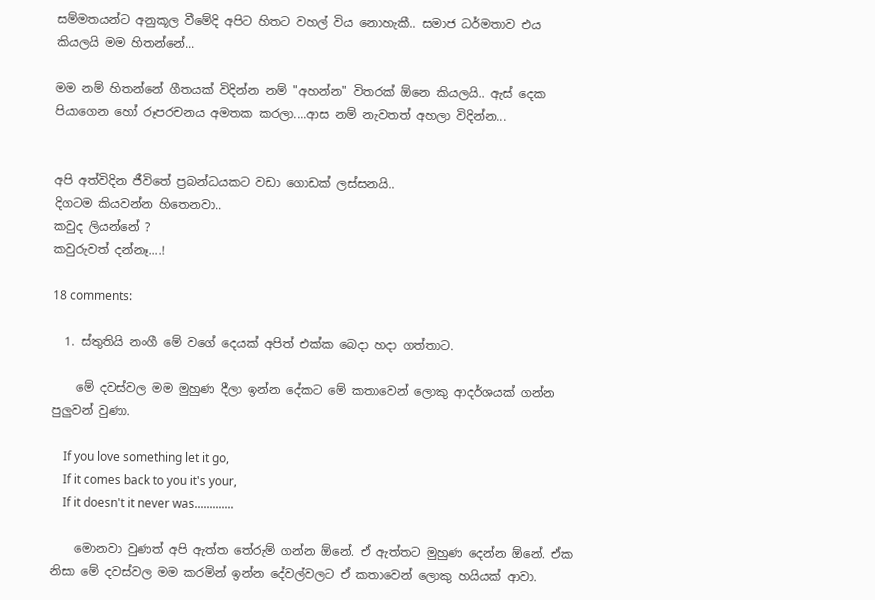සම්මතයන්ට අනුකූල වීමේදි අපිට හිතට වහල් විය නොහැකී.. සමාජ ධර්මතාව එය කියලයි මම හිතන්නේ...

මම නම් හිතන්නේ ගීතයක් විදින්න නම් "අහන්න" විතරක් ඕනෙ කියලයි.. ඇස් දෙක පියාගෙන හෝ රූපරචනය අමතක කරලා....ආස නම් නැවතත් අහලා විදින්න...


අපි අත්විදින ජීවිතේ ප්‍රබන්ධයකට වඩා ගොඩක් ලස්සනයි..
දිගටම කියවන්න හිතෙනවා..
කවුද ලියන්නේ ?
කවුරුවත් දන්නෑ....!

18 comments:

  1. ස්තුතියි නංගී මේ වගේ දෙයක් අපිත් එක්ක බෙදා හදා ගත්තාට.

    මේ දවස්වල මම මුහුණ දීලා ඉන්න දේකට මේ කතාවෙන් ලොකු ආදර්ශයක් ගන්න පුලුවන් වුණා.

    If you love something let it go,
    If it comes back to you it's your,
    If it doesn't it never was.............

    මොනවා වුණත් අපි ඇත්ත තේරුම් ගන්න ඕනේ. ඒ ඇත්තට මුහුණ දෙන්න ඕනේ. ඒක නිසා මේ දවස්වල මම කරමින් ඉන්න දේවල්වලට ඒ කතාවෙන් ලොකු හයියක් ආවා.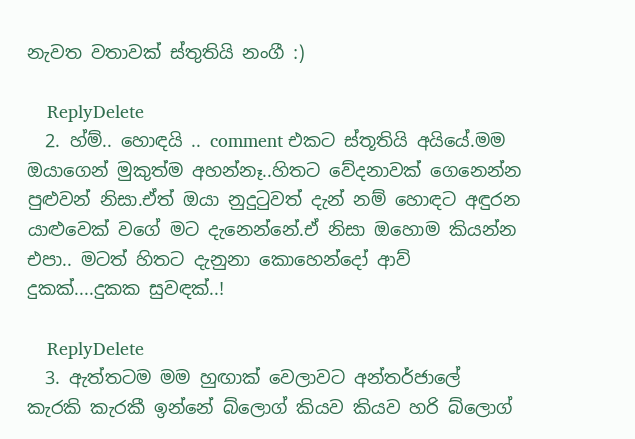නැවත වතාවක් ස්තුතියි නංගී :)

    ReplyDelete
  2. හ්ම්.. හොඳයි .. comment එකට ස්තූතියි අයියේ.මම ඔයාගෙන් මුකුත්ම අහන්නෑ..හිතට වේදනාවක් ගෙනෙන්න පුළුවන් නිසා.ඒත් ඔයා නුදුටුවත් දැන් නම් හොඳට අඳුරන යාළුවෙක් වගේ මට දැනෙන්නේ.ඒ නිසා ඔහොම කියන්න එපා.. මටත් හිතට දැනුනා කොහෙන්දෝ ආව් දුකක්....දුකක සුවඳක්..!

    ReplyDelete
  3. ඇත්තටම මම හුඟාක් වෙලාවට අන්තර්ජාලේ කැරකි කැරකී ඉන්නේ බ්ලොග් කියව කියව හරි බ්ලොග්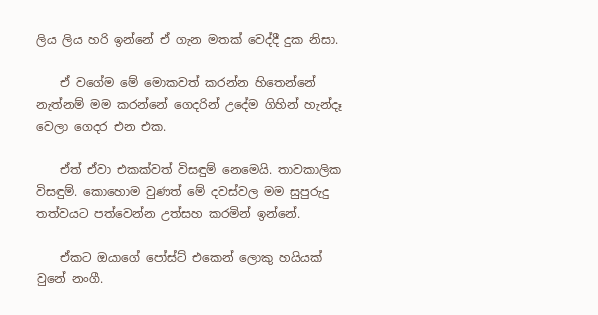ලිය ලිය හරි ඉන්නේ ඒ ගැන මතක් වෙද්දී දුක නිසා.

    ඒ වගේම මේ මොකවත් කරන්න හිතෙන්නේ නැත්නම් මම කරන්නේ ගෙදරින් උදේම ගිහින් හැන්දෑ වෙලා ගෙදර එන එක.

    ඒත් ඒවා එකක්වත් විසඳුම් නෙමෙයි. තාවකාලික විසඳුම්. කොහොම වුණත් මේ දවස්වල මම සුපුරුදු තත්වයට පත්වෙන්න උත්සහ කරමින් ඉන්නේ.

    ඒකට ඔයාගේ පෝස්ට් එකෙන් ලොකු හයියක් වුනේ නංගී.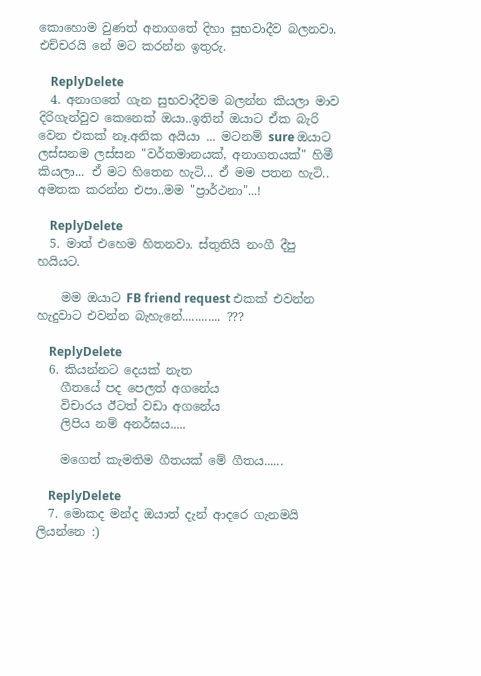කොහොම වුණත් අනාගතේ දිහා සුභවාදීව බලනවා. එච්චරයි නේ මට කරන්න ඉතුරු.

    ReplyDelete
  4. අනාගතේ ගැන සුභවාදීවම බලන්න කියලා මාව දිරිගැන්වුව කෙනෙක් ඔයා..ඉතින් ඔයාට ඒක බැරි වෙන එකක් නෑ.අනික අයියා ... මටනම් sure ඔයාට ලස්සනම ලස්සන "වර්තමානයක්, අනාගතයක්" හිමී කියලා... ඒ මට හිතෙන හැටි... ඒ මම පතන හැටි.. අමතක කරන්න එපා..මම "ප්‍රාර්ථනා"...!

    ReplyDelete
  5. මාත් එහෙම හිතනවා. ස්තුතියි නංගී දීපු හයියට.

    මම ඔයාට FB friend request එකක් එවන්න හැදුවාට එවන්න බැහැනේ............ ???

    ReplyDelete
  6. කියන්නට දෙයක් නැත
    ගීතයේ පද පෙලත් අගනේය
    විචාරය ඊටත් වඩා අගනේය
    ලිපිය නම් අනර්ඝය.....

    මගෙත් කැමතිම ගීතයක් මේ ගීතය......

    ReplyDelete
  7. මොකද මන්ද ඔයාත් දැන් ආදරෙ ගැනමයි ලියන්නෙ :)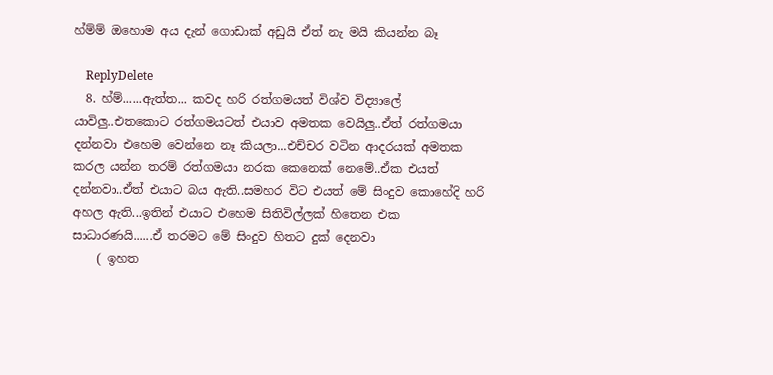හ්ම්ම් ඔහොම අය දැන් ගොඩාක් අඩුයි ඒත් නැ මයි කියන්න බෑ

    ReplyDelete
  8. හ්ම්......ඇත්ත... කවද හරි රත්ගමයත් විශ්ව විද්‍යාලේ යාවිලු..එතකොට රත්ගමයටත් එයාව අමතක වෙයිලු..ඒත් රත්ගමයා දන්නවා එහෙම වෙන්නෙ නෑ කියලා...එච්චර වටින ආදරයක් අමතක කරල යන්න තරම් රත්ගමයා නරක කෙනෙක් නෙමේ..ඒක එයත් දන්නවා..ඒත් එයාට බය ඇති..සමහර විට එයත් මේ සිංදුව කොහේදි හරි අහල ඇති...ඉතින් එයාට එහෙම සිතිවිල්ලක් හිතෙන එක සාධාරණයි......ඒ තරමට මේ සිංදුව හිතට දුක් දෙනවා
    ( ඉහත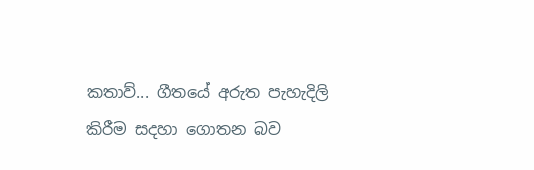කතාව්... ගීතයේ අරුත පැහැදිලි කිරීම සදහා ගොතන බව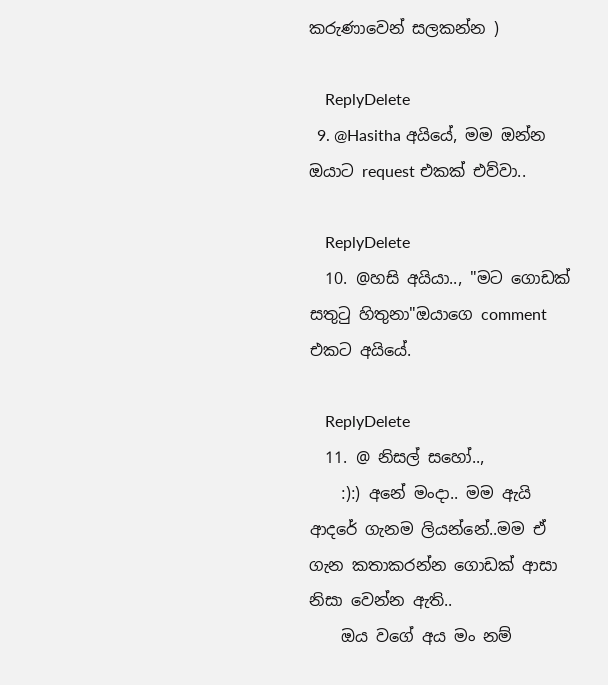කරුණාවෙන් සලකන්න )

    ReplyDelete
  9. @Hasitha අයියේ, මම ඔන්න ඔයාට request එකක් එව්වා..

    ReplyDelete
  10. @හසි අයියා.., "මට ගොඩක් සතුටු හිතුනා"ඔයාගෙ comment එකට අයියේ.

    ReplyDelete
  11. @ නිසල් සහෝ..,
    :):) අනේ මංදා.. මම ඇයි ආදරේ ගැනම ලියන්නේ..මම ඒ ගැන කතාකරන්න ගොඩක් ආසා නිසා වෙන්න ඇති..
    ඔය වගේ අය මං නම්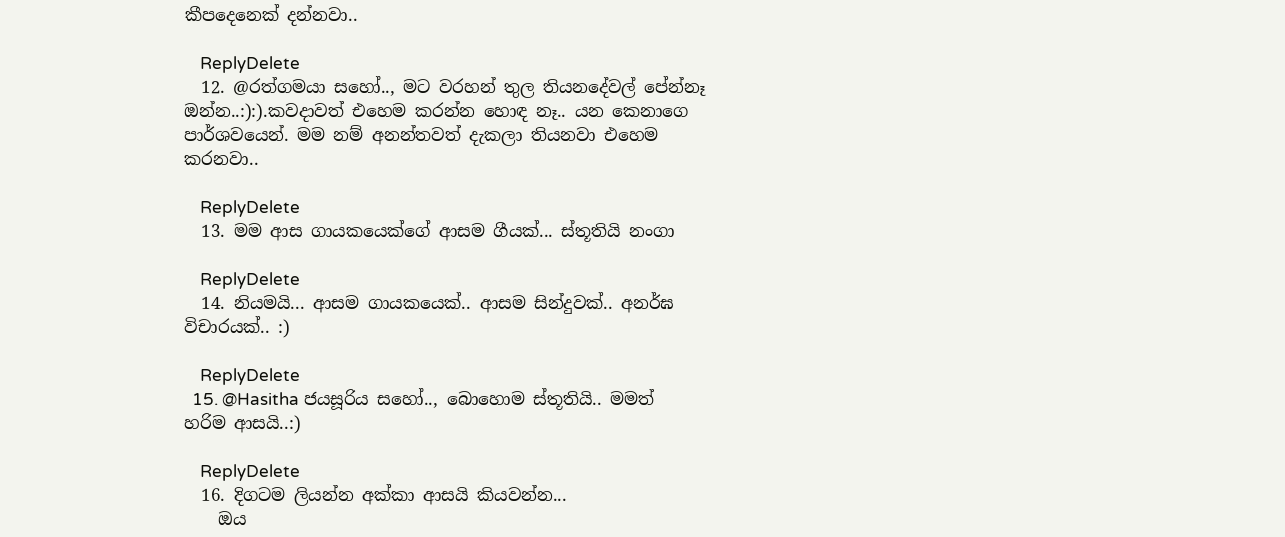කීපදෙනෙක් දන්නවා..

    ReplyDelete
  12. @රත්ගමයා සහෝ.., මට වරහන් තුල තියනදේවල් පේන්නෑ ඔන්න..:):).කවදාවත් එහෙම කරන්න හොඳ නෑ.. යන කෙනාගෙ පාර්ශවයෙන්. මම නම් අනන්තවත් දැකලා තියනවා එහෙම කරනවා..

    ReplyDelete
  13. මම ආස ගායකයෙක්ගේ ආසම ගීයක්... ස්තූතියි නංගා

    ReplyDelete
  14. නියමයි... ආසම ගායකයෙක්.. ආසම සින්දුවක්.. අනර්ඝ විචාරයක්.. :)

    ReplyDelete
  15. @Hasitha ජයසූරිය සහෝ.., බොහොම ස්තූතියි.. මමත් හරිම ආසයි..:)

    ReplyDelete
  16. දිගටම ලියන්න අක්කා ආසයි කියවන්න...
    ඔය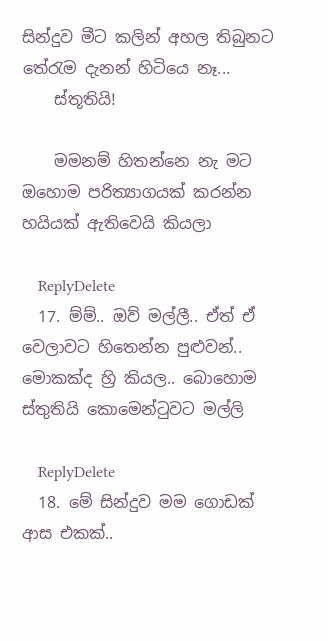සින්දුව මීට කලින් අහල තිබුනට තේරැම දැනන් හිටියෙ නෑ...
    ස්තූතියි!

    මමනම් හිතන්නෙ නැ මට ඔහොම පරිත්‍යාගයක් කරන්න හයියක් ඇතිවෙයි කියලා

    ReplyDelete
  17. ම්ම්.. ඔව් මල්ලී.. ඒත් ඒ වෙලාවට හිතෙන්න පුළුවන්.. මොකක්ද හ්‍රි කියල.. බොහොම ස්තුතියි කොමෙන්ටුවට මල්ලි

    ReplyDelete
  18. මේ සින්දුව මම ගොඩක් ආස එකක්..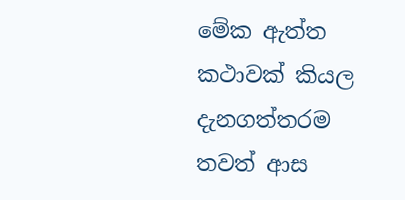මේක ඇත්ත කථාවක් කියල දැනගත්තරම තවත් ආස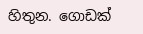හිතුන. ගොඩක්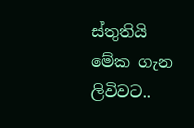ස්තුතියි මේක ගැන ලිවිවට..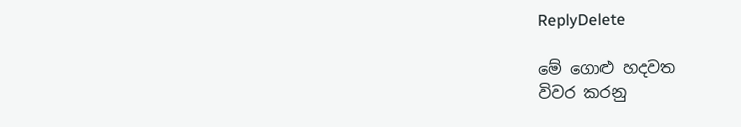ReplyDelete

මේ ගොළු හදවත
විවර කරනු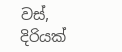වස්,
දිරියක්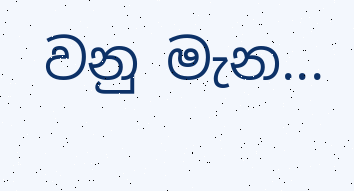වනු මැන...